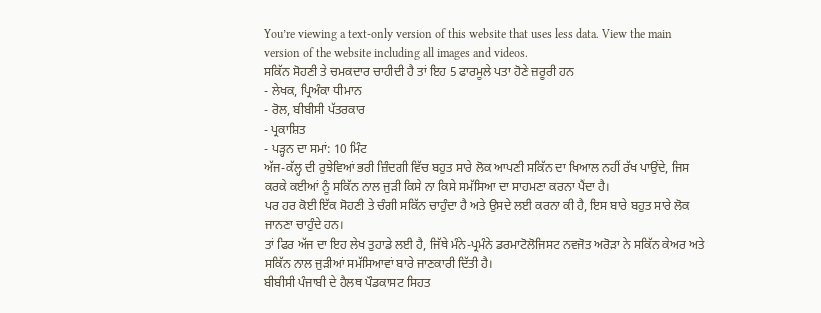You’re viewing a text-only version of this website that uses less data. View the main version of the website including all images and videos.
ਸਕਿੱਨ ਸੋਹਣੀ ਤੇ ਚਮਕਦਾਰ ਚਾਹੀਦੀ ਹੈ ਤਾਂ ਇਹ 5 ਫਾਰਮੂਲੇ ਪਤਾ ਹੋਣੇ ਜ਼ਰੂਰੀ ਹਨ
- ਲੇਖਕ, ਪ੍ਰਿਅੰਕਾ ਧੀਮਾਨ
- ਰੋਲ, ਬੀਬੀਸੀ ਪੱਤਰਕਾਰ
- ਪ੍ਰਕਾਸ਼ਿਤ
- ਪੜ੍ਹਨ ਦਾ ਸਮਾਂ: 10 ਮਿੰਟ
ਅੱਜ-ਕੱਲ੍ਹ ਦੀ ਰੁਝੇਵਿਆਂ ਭਰੀ ਜ਼ਿੰਦਗੀ ਵਿੱਚ ਬਹੁਤ ਸਾਰੇ ਲੋਕ ਆਪਣੀ ਸਕਿੱਨ ਦਾ ਖਿਆਲ ਨਹੀਂ ਰੱਖ ਪਾਉਂਦੇ, ਜਿਸ ਕਰਕੇ ਕਈਆਂ ਨੂੰ ਸਕਿੱਨ ਨਾਲ ਜੁੜੀ ਕਿਸੇ ਨਾ ਕਿਸੇ ਸਮੱਸਿਆ ਦਾ ਸਾਹਮਣਾ ਕਰਨਾ ਪੈਂਦਾ ਹੈ।
ਪਰ ਹਰ ਕੋਈ ਇੱਕ ਸੋਹਣੀ ਤੇ ਚੰਗੀ ਸਕਿੱਨ ਚਾਹੁੰਦਾ ਹੈ ਅਤੇ ਉਸਦੇ ਲਈ ਕਰਨਾ ਕੀ ਹੈ, ਇਸ ਬਾਰੇ ਬਹੁਤ ਸਾਰੇ ਲੋਕ ਜਾਨਣਾ ਚਾਹੁੰਦੇ ਹਨ।
ਤਾਂ ਫਿਰ ਅੱਜ ਦਾ ਇਹ ਲੇਖ ਤੁਹਾਡੇ ਲਈ ਹੈ, ਜਿੱਥੇ ਮੰਨੇ-ਪ੍ਰਮੰਨੇ ਡਰਮਾਟੋਲੋਜਿਸਟ ਨਵਜੋਤ ਅਰੋੜਾ ਨੇ ਸਕਿੱਨ ਕੇਅਰ ਅਤੇ ਸਕਿੱਨ ਨਾਲ ਜੁੜੀਆਂ ਸਮੱਸਿਆਵਾਂ ਬਾਰੇ ਜਾਣਕਾਰੀ ਦਿੱਤੀ ਹੈ।
ਬੀਬੀਸੀ ਪੰਜਾਬੀ ਦੇ ਹੈਲਥ ਪੌਡਕਾਸਟ ਸਿਹਤ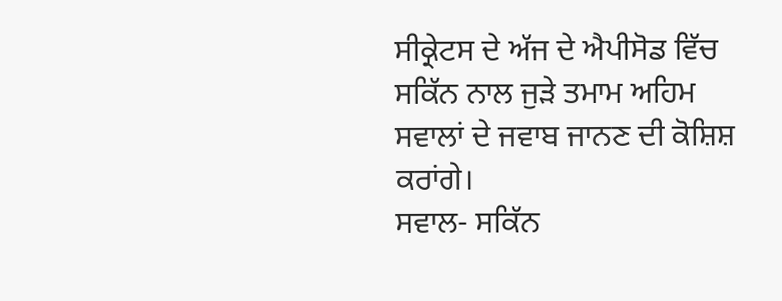ਸੀਕ੍ਰੇਟਸ ਦੇ ਅੱਜ ਦੇ ਐਪੀਸੋਡ ਵਿੱਚ ਸਕਿੱਨ ਨਾਲ ਜੁੜੇ ਤਮਾਮ ਅਹਿਮ ਸਵਾਲਾਂ ਦੇ ਜਵਾਬ ਜਾਨਣ ਦੀ ਕੋਸ਼ਿਸ਼ ਕਰਾਂਗੇ।
ਸਵਾਲ- ਸਕਿੱਨ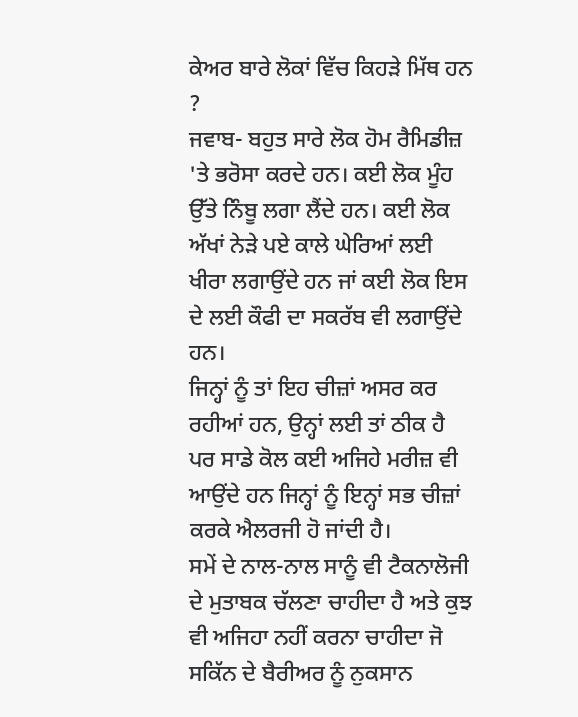ਕੇਅਰ ਬਾਰੇ ਲੋਕਾਂ ਵਿੱਚ ਕਿਹੜੇ ਮਿੱਥ ਹਨ ?
ਜਵਾਬ- ਬਹੁਤ ਸਾਰੇ ਲੋਕ ਹੋਮ ਰੈਮਿਡੀਜ਼ 'ਤੇ ਭਰੋਸਾ ਕਰਦੇ ਹਨ। ਕਈ ਲੋਕ ਮੂੰਹ ਉੱਤੇ ਨਿੰਬੂ ਲਗਾ ਲੈਂਦੇ ਹਨ। ਕਈ ਲੋਕ ਅੱਖਾਂ ਨੇੜੇ ਪਏ ਕਾਲੇ ਘੇਰਿਆਂ ਲਈ ਖੀਰਾ ਲਗਾਉਂਦੇ ਹਨ ਜਾਂ ਕਈ ਲੋਕ ਇਸ ਦੇ ਲਈ ਕੌਫੀ ਦਾ ਸਕਰੱਬ ਵੀ ਲਗਾਉਂਦੇ ਹਨ।
ਜਿਨ੍ਹਾਂ ਨੂੰ ਤਾਂ ਇਹ ਚੀਜ਼ਾਂ ਅਸਰ ਕਰ ਰਹੀਆਂ ਹਨ, ਉਨ੍ਹਾਂ ਲਈ ਤਾਂ ਠੀਕ ਹੈ ਪਰ ਸਾਡੇ ਕੋਲ ਕਈ ਅਜਿਹੇ ਮਰੀਜ਼ ਵੀ ਆਉਂਦੇ ਹਨ ਜਿਨ੍ਹਾਂ ਨੂੰ ਇਨ੍ਹਾਂ ਸਭ ਚੀਜ਼ਾਂ ਕਰਕੇ ਐਲਰਜੀ ਹੋ ਜਾਂਦੀ ਹੈ।
ਸਮੇਂ ਦੇ ਨਾਲ-ਨਾਲ ਸਾਨੂੰ ਵੀ ਟੈਕਨਾਲੋਜੀ ਦੇ ਮੁਤਾਬਕ ਚੱਲਣਾ ਚਾਹੀਦਾ ਹੈ ਅਤੇ ਕੁਝ ਵੀ ਅਜਿਹਾ ਨਹੀਂ ਕਰਨਾ ਚਾਹੀਦਾ ਜੋ ਸਕਿੱਨ ਦੇ ਬੈਰੀਅਰ ਨੂੰ ਨੁਕਸਾਨ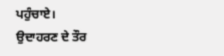ਪਹੁੰਚਾਏ।
ਉਦਾਹਰਣ ਦੇ ਤੌਰ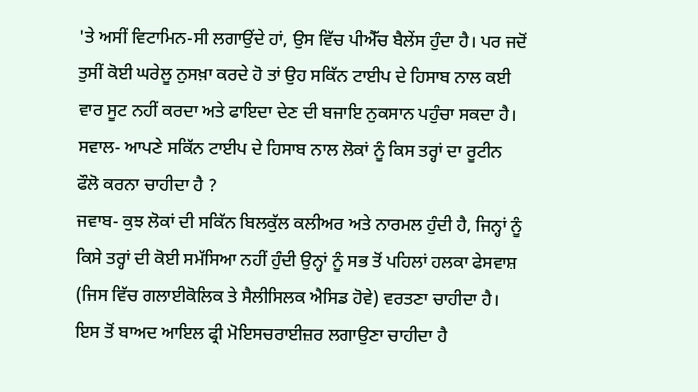'ਤੇ ਅਸੀਂ ਵਿਟਾਮਿਨ-ਸੀ ਲਗਾਉਂਦੇ ਹਾਂ, ਉਸ ਵਿੱਚ ਪੀਐੱਚ ਬੈਲੇਂਸ ਹੁੰਦਾ ਹੈ। ਪਰ ਜਦੋਂ ਤੁਸੀਂ ਕੋਈ ਘਰੇਲੂ ਨੁਸਖ਼ਾ ਕਰਦੇ ਹੋ ਤਾਂ ਉਹ ਸਕਿੱਨ ਟਾਈਪ ਦੇ ਹਿਸਾਬ ਨਾਲ ਕਈ ਵਾਰ ਸੂਟ ਨਹੀਂ ਕਰਦਾ ਅਤੇ ਫਾਇਦਾ ਦੇਣ ਦੀ ਬਜਾਇ ਨੁਕਸਾਨ ਪਹੁੰਚਾ ਸਕਦਾ ਹੈ।
ਸਵਾਲ- ਆਪਣੇ ਸਕਿੱਨ ਟਾਈਪ ਦੇ ਹਿਸਾਬ ਨਾਲ ਲੋਕਾਂ ਨੂੰ ਕਿਸ ਤਰ੍ਹਾਂ ਦਾ ਰੂਟੀਨ ਫੌਲੋ ਕਰਨਾ ਚਾਹੀਦਾ ਹੈ ?
ਜਵਾਬ- ਕੁਝ ਲੋਕਾਂ ਦੀ ਸਕਿੱਨ ਬਿਲਕੁੱਲ ਕਲੀਅਰ ਅਤੇ ਨਾਰਮਲ ਹੁੰਦੀ ਹੈ, ਜਿਨ੍ਹਾਂ ਨੂੰ ਕਿਸੇ ਤਰ੍ਹਾਂ ਦੀ ਕੋਈ ਸਮੱਸਿਆ ਨਹੀਂ ਹੁੰਦੀ ਉਨ੍ਹਾਂ ਨੂੰ ਸਭ ਤੋਂ ਪਹਿਲਾਂ ਹਲਕਾ ਫੇਸਵਾਸ਼ (ਜਿਸ ਵਿੱਚ ਗਲਾਈਕੋਲਿਕ ਤੇ ਸੈਲੀਸਿਲਕ ਐਸਿਡ ਹੋਵੇ) ਵਰਤਣਾ ਚਾਹੀਦਾ ਹੈ।
ਇਸ ਤੋਂ ਬਾਅਦ ਆਇਲ ਫ੍ਰੀ ਮੋਇਸਚਰਾਈਜ਼ਰ ਲਗਾਉਣਾ ਚਾਹੀਦਾ ਹੈ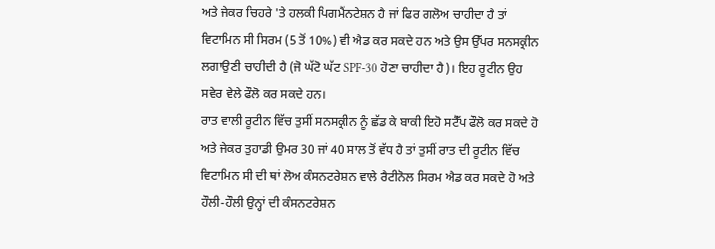ਅਤੇ ਜੇਕਰ ਚਿਹਰੇ 'ਤੇ ਹਲਕੀ ਪਿਗਮੈਂਨਟੇਸ਼ਨ ਹੈ ਜਾਂ ਫਿਰ ਗਲੋਅ ਚਾਹੀਦਾ ਹੈ ਤਾਂ ਵਿਟਾਮਿਨ ਸੀ ਸਿਰਮ (5 ਤੋਂ 10%) ਵੀ ਐਡ ਕਰ ਸਕਦੇ ਹਨ ਅਤੇ ਉਸ ਉੱਪਰ ਸਨਸਕ੍ਰੀਨ ਲਗਾਉਣੀ ਚਾਹੀਦੀ ਹੈ (ਜੋ ਘੱਟੋ ਘੱਟ SPF-30 ਹੋਣਾ ਚਾਹੀਦਾ ਹੈ)। ਇਹ ਰੂਟੀਨ ਉਹ ਸਵੇਰ ਵੇਲੇ ਫੌਲੋ ਕਰ ਸਕਦੇ ਹਨ।
ਰਾਤ ਵਾਲੀ ਰੂਟੀਨ ਵਿੱਚ ਤੁਸੀਂ ਸਨਸਕ੍ਰੀਨ ਨੂੰ ਛੱਡ ਕੇ ਬਾਕੀ ਇਹੋ ਸਟੈੱਪ ਫੌਲੋ ਕਰ ਸਕਦੇ ਹੋ ਅਤੇ ਜੇਕਰ ਤੁਹਾਡੀ ਉਮਰ 30 ਜਾਂ 40 ਸਾਲ ਤੋਂ ਵੱਧ ਹੈ ਤਾਂ ਤੁਸੀਂ ਰਾਤ ਦੀ ਰੂਟੀਨ ਵਿੱਚ ਵਿਟਾਮਿਨ ਸੀ ਦੀ ਥਾਂ ਲੋਅ ਕੰਸਨਟਰੇਸ਼ਨ ਵਾਲੇ ਰੈਟੀਨੋਲ ਸਿਰਮ ਐਡ ਕਰ ਸਕਦੇ ਹੋ ਅਤੇ ਹੌਲੀ-ਹੌਲੀ ਉਨ੍ਹਾਂ ਦੀ ਕੰਸਨਟਰੇਸ਼ਨ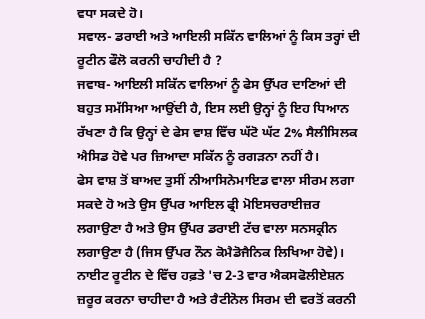ਵਧਾ ਸਕਦੇ ਹੋ।
ਸਵਾਲ- ਡਰਾਈ ਅਤੇ ਆਇਲੀ ਸਕਿੱਨ ਵਾਲਿਆਂ ਨੂੰ ਕਿਸ ਤਰ੍ਹਾਂ ਦੀ ਰੂਟੀਨ ਫੌਲੋ ਕਰਨੀ ਚਾਹੀਦੀ ਹੈ ?
ਜਵਾਬ- ਆਇਲੀ ਸਕਿੱਨ ਵਾਲਿਆਂ ਨੂੰ ਫੇਸ ਉੱਪਰ ਦਾਣਿਆਂ ਦੀ ਬਹੁਤ ਸਮੱਸਿਆ ਆਉਂਦੀ ਹੈ, ਇਸ ਲਈ ਉਨ੍ਹਾਂ ਨੂੰ ਇਹ ਧਿਆਨ ਰੱਖਣਾ ਹੈ ਕਿ ਉਨ੍ਹਾਂ ਦੇ ਫੇਸ ਵਾਸ਼ ਵਿੱਚ ਘੱਟੋ ਘੱਟ 2% ਸੈਲੀਸਿਲਕ ਐਸਿਡ ਹੋਵੇ ਪਰ ਜ਼ਿਆਦਾ ਸਕਿੱਨ ਨੂੰ ਰਗੜਨਾ ਨਹੀਂ ਹੈ।
ਫੇਸ ਵਾਸ਼ ਤੋਂ ਬਾਅਦ ਤੁਸੀਂ ਨੀਆਸਿਨੇਮਾਇਡ ਵਾਲਾ ਸੀਰਮ ਲਗਾ ਸਕਦੇ ਹੋ ਅਤੇ ਉਸ ਉੱਪਰ ਆਇਲ ਫ੍ਰੀ ਮੋਇਸਚਰਾਈਜ਼ਰ ਲਗਾਉਣਾ ਹੈ ਅਤੇ ਉਸ ਉੱਪਰ ਡਰਾਈ ਟੱਚ ਵਾਲਾ ਸਨਸਕ੍ਰੀਨ ਲਗਾਉਣਾ ਹੈ (ਜਿਸ ਉੱਪਰ ਨੌਨ ਕੋਮੈਡੋਜੈਨਿਕ ਲਿਖਿਆ ਹੋਵੇ)।
ਨਾਈਟ ਰੂਟੀਨ ਦੇ ਵਿੱਚ ਹਫ਼ਤੇ 'ਚ 2-3 ਵਾਰ ਐਕਸਫੋਲੀਏਸ਼ਨ ਜ਼ਰੂਰ ਕਰਨਾ ਚਾਹੀਦਾ ਹੈ ਅਤੇ ਰੈਟੀਨੋਲ ਸਿਰਮ ਦੀ ਵਰਤੋਂ ਕਰਨੀ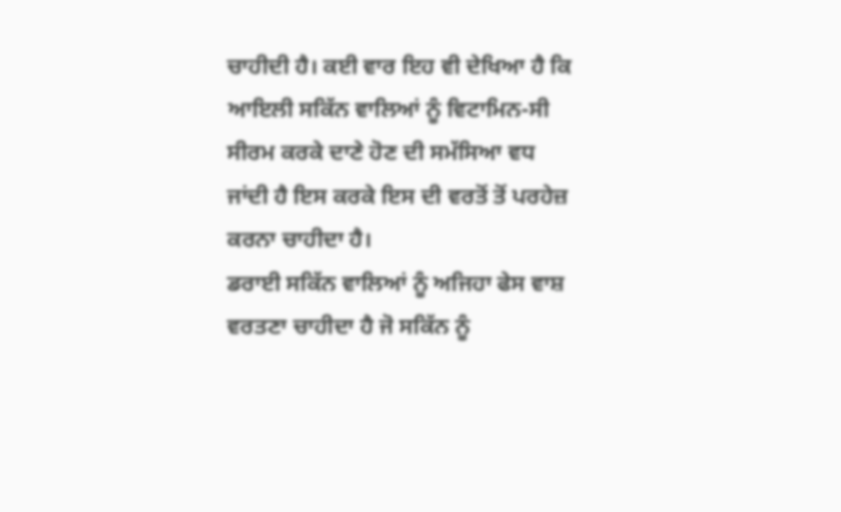ਚਾਹੀਦੀ ਹੈ। ਕਈ ਵਾਰ ਇਹ ਵੀ ਦੇਖਿਆ ਹੈ ਕਿ ਆਇਲੀ ਸਕਿੱਨ ਵਾਲਿਆਂ ਨੂੰ ਵਿਟਾਮਿਨ-ਸੀ ਸੀਰਮ ਕਰਕੇ ਦਾਣੇ ਹੋਣ ਦੀ ਸਮੱਸਿਆ ਵਧ ਜਾਂਦੀ ਹੈ ਇਸ ਕਰਕੇ ਇਸ ਦੀ ਵਰਤੋਂ ਤੋਂ ਪਰਹੇਜ਼ ਕਰਨਾ ਚਾਹੀਦਾ ਹੈ।
ਡਰਾਈ ਸਕਿੱਨ ਵਾਲਿਆਂ ਨੂੰ ਅਜਿਹਾ ਫੇਸ ਵਾਸ਼ ਵਰਤਣਾ ਚਾਹੀਦਾ ਹੈ ਜੋ ਸਕਿੱਨ ਨੂੰ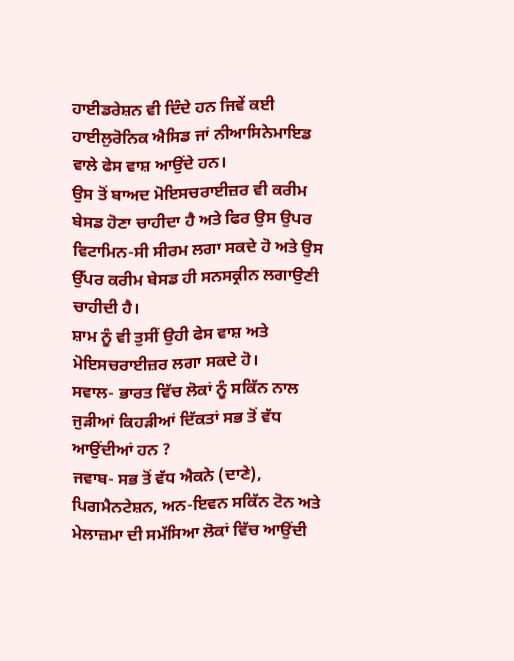ਹਾਈਡਰੇਸ਼ਨ ਵੀ ਦਿੰਦੇ ਹਨ ਜਿਵੇਂ ਕਈ ਹਾਈਲੁਰੋਨਿਕ ਐਸਿਡ ਜਾਂ ਨੀਆਸਿਨੇਮਾਇਡ ਵਾਲੇ ਫੇਸ ਵਾਸ਼ ਆਉਂਦੇ ਹਨ।
ਉਸ ਤੋਂ ਬਾਅਦ ਮੋਇਸਚਰਾਈਜ਼ਰ ਵੀ ਕਰੀਮ ਬੇਸਡ ਹੋਣਾ ਚਾਹੀਦਾ ਹੈ ਅਤੇ ਫਿਰ ਉਸ ਉਪਰ ਵਿਟਾਮਿਨ-ਸੀ ਸੀਰਮ ਲਗਾ ਸਕਦੇ ਹੋ ਅਤੇ ਉਸ ਉੱਪਰ ਕਰੀਮ ਬੇਸਡ ਹੀ ਸਨਸਕ੍ਰੀਨ ਲਗਾਉਣੀ ਚਾਹੀਦੀ ਹੈ।
ਸ਼ਾਮ ਨੂੰ ਵੀ ਤੁਸੀਂ ਉਹੀ ਫੇਸ ਵਾਸ਼ ਅਤੇ ਮੋਇਸਚਰਾਈਜ਼ਰ ਲਗਾ ਸਕਦੇ ਹੋ।
ਸਵਾਲ- ਭਾਰਤ ਵਿੱਚ ਲੋਕਾਂ ਨੂੰ ਸਕਿੱਨ ਨਾਲ ਜੁੜੀਆਂ ਕਿਹੜੀਆਂ ਦਿੱਕਤਾਂ ਸਭ ਤੋਂ ਵੱਧ ਆਉਂਦੀਆਂ ਹਨ ?
ਜਵਾਬ- ਸਭ ਤੋਂ ਵੱਧ ਐਕਨੇ (ਦਾਣੇ), ਪਿਗਮੈਨਟੇਸ਼ਨ, ਅਨ-ਇਵਨ ਸਕਿੱਨ ਟੋਨ ਅਤੇ ਮੇਲਾਜ਼ਮਾ ਦੀ ਸਮੱਸਿਆ ਲੋਕਾਂ ਵਿੱਚ ਆਉਂਦੀ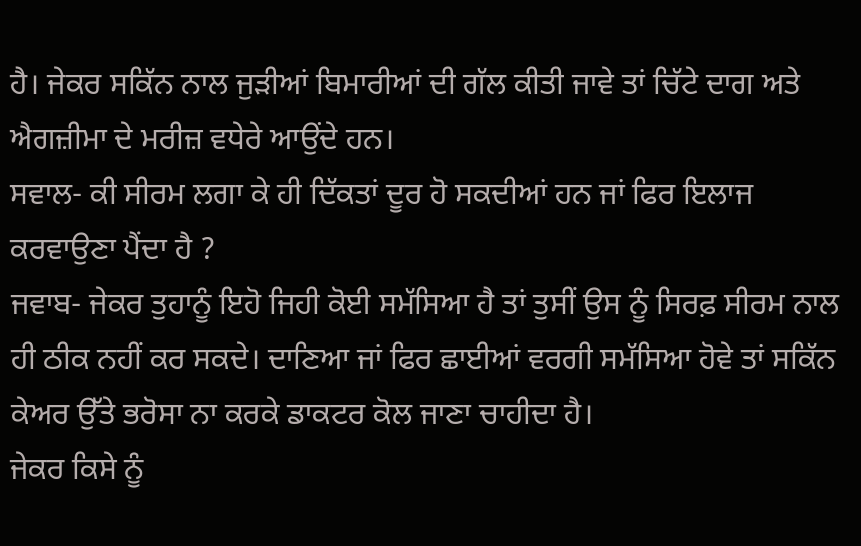ਹੈ। ਜੇਕਰ ਸਕਿੱਨ ਨਾਲ ਜੁੜੀਆਂ ਬਿਮਾਰੀਆਂ ਦੀ ਗੱਲ ਕੀਤੀ ਜਾਵੇ ਤਾਂ ਚਿੱਟੇ ਦਾਗ ਅਤੇ ਐਗਜ਼ੀਮਾ ਦੇ ਮਰੀਜ਼ ਵਧੇਰੇ ਆਉਂਦੇ ਹਨ।
ਸਵਾਲ- ਕੀ ਸੀਰਮ ਲਗਾ ਕੇ ਹੀ ਦਿੱਕਤਾਂ ਦੂਰ ਹੋ ਸਕਦੀਆਂ ਹਨ ਜਾਂ ਫਿਰ ਇਲਾਜ ਕਰਵਾਉਣਾ ਪੈਂਦਾ ਹੈ ?
ਜਵਾਬ- ਜੇਕਰ ਤੁਹਾਨੂੰ ਇਹੋ ਜਿਹੀ ਕੋਈ ਸਮੱਸਿਆ ਹੈ ਤਾਂ ਤੁਸੀਂ ਉਸ ਨੂੰ ਸਿਰਫ਼ ਸੀਰਮ ਨਾਲ ਹੀ ਠੀਕ ਨਹੀਂ ਕਰ ਸਕਦੇ। ਦਾਣਿਆ ਜਾਂ ਫਿਰ ਛਾਈਆਂ ਵਰਗੀ ਸਮੱਸਿਆ ਹੋਵੇ ਤਾਂ ਸਕਿੱਨ ਕੇਅਰ ਉੱਤੇ ਭਰੋਸਾ ਨਾ ਕਰਕੇ ਡਾਕਟਰ ਕੋਲ ਜਾਣਾ ਚਾਹੀਦਾ ਹੈ।
ਜੇਕਰ ਕਿਸੇ ਨੂੰ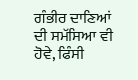ਗੰਭੀਰ ਦਾਣਿਆਂ ਦੀ ਸਮੱਸਿਆ ਵੀ ਹੋਵੇ, ਫਿੰਸੀ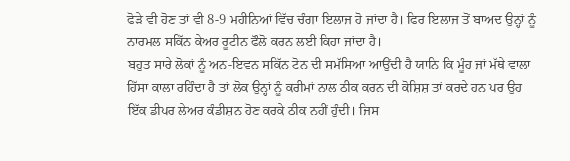ਫੋੜੇ ਵੀ ਹੋਣ ਤਾਂ ਵੀ 8-9 ਮਹੀਨਿਆਂ ਵਿੱਚ ਚੰਗਾ ਇਲਾਜ ਹੋ ਜਾਂਦਾ ਹੈ। ਫਿਰ ਇਲਾਜ ਤੋਂ ਬਾਅਦ ਉਨ੍ਹਾਂ ਨੂੰ ਨਾਰਮਲ ਸਕਿੱਨ ਕੇਅਰ ਰੂਟੀਨ ਫੌਲੋ ਕਰਨ ਲਈ ਕਿਹਾ ਜਾਂਦਾ ਹੈ।
ਬਹੁਤ ਸਾਰੇ ਲੋਕਾਂ ਨੂੰ ਅਨ-ਇਵਨ ਸਕਿੱਨ ਟੋਨ ਦੀ ਸਮੱਸਿਆ ਆਉਂਦੀ ਹੈ ਯਾਨਿ ਕਿ ਮੂੰਹ ਜਾਂ ਮੱਥੇ ਵਾਲਾ ਹਿੱਸਾ ਕਾਲਾ ਰਹਿੰਦਾ ਹੈ ਤਾਂ ਲੋਕ ਉਨ੍ਹਾਂ ਨੂੰ ਕਰੀਮਾਂ ਨਾਲ ਠੀਕ ਕਰਨ ਦੀ ਕੋਸ਼ਿਸ਼ ਤਾਂ ਕਰਦੇ ਹਨ ਪਰ ਉਹ ਇੱਕ ਡੀਪਰ ਲੇਅਰ ਕੰਡੀਸ਼ਨ ਹੋਣ ਕਰਕੇ ਠੀਕ ਨਹੀਂ ਹੁੰਦੀ। ਜਿਸ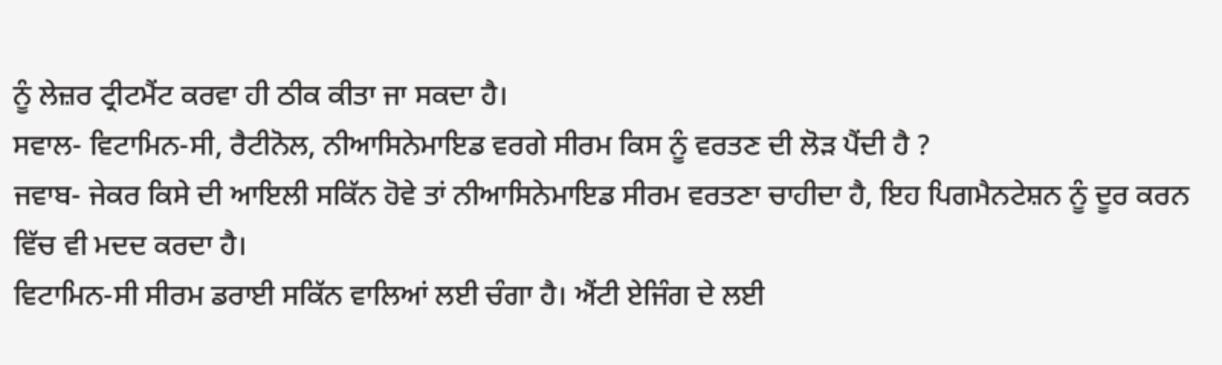ਨੂੰ ਲੇਜ਼ਰ ਟ੍ਰੀਟਮੈਂਟ ਕਰਵਾ ਹੀ ਠੀਕ ਕੀਤਾ ਜਾ ਸਕਦਾ ਹੈ।
ਸਵਾਲ- ਵਿਟਾਮਿਨ-ਸੀ, ਰੈਟੀਨੋਲ, ਨੀਆਸਿਨੇਮਾਇਡ ਵਰਗੇ ਸੀਰਮ ਕਿਸ ਨੂੰ ਵਰਤਣ ਦੀ ਲੋੜ ਪੈਂਦੀ ਹੈ ?
ਜਵਾਬ- ਜੇਕਰ ਕਿਸੇ ਦੀ ਆਇਲੀ ਸਕਿੱਨ ਹੋਵੇ ਤਾਂ ਨੀਆਸਿਨੇਮਾਇਡ ਸੀਰਮ ਵਰਤਣਾ ਚਾਹੀਦਾ ਹੈ, ਇਹ ਪਿਗਮੈਨਟੇਸ਼ਨ ਨੂੰ ਦੂਰ ਕਰਨ ਵਿੱਚ ਵੀ ਮਦਦ ਕਰਦਾ ਹੈ।
ਵਿਟਾਮਿਨ-ਸੀ ਸੀਰਮ ਡਰਾਈ ਸਕਿੱਨ ਵਾਲਿਆਂ ਲਈ ਚੰਗਾ ਹੈ। ਐਂਟੀ ਏਜਿੰਗ ਦੇ ਲਈ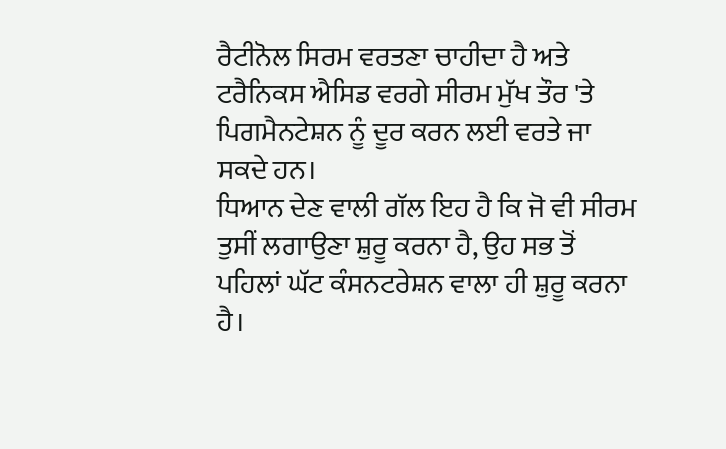ਰੈਟੀਨੋਲ ਸਿਰਮ ਵਰਤਣਾ ਚਾਹੀਦਾ ਹੈ ਅਤੇ ਟਰੈਨਿਕਸ ਐਸਿਡ ਵਰਗੇ ਸੀਰਮ ਮੁੱਖ ਤੌਰ 'ਤੇ ਪਿਗਮੈਨਟੇਸ਼ਨ ਨੂੰ ਦੂਰ ਕਰਨ ਲਈ ਵਰਤੇ ਜਾ ਸਕਦੇ ਹਨ।
ਧਿਆਨ ਦੇਣ ਵਾਲੀ ਗੱਲ ਇਹ ਹੈ ਕਿ ਜੋ ਵੀ ਸੀਰਮ ਤੁਸੀਂ ਲਗਾਉਣਾ ਸ਼ੁਰੂ ਕਰਨਾ ਹੈ, ਉਹ ਸਭ ਤੋਂ ਪਹਿਲਾਂ ਘੱਟ ਕੰਸਨਟਰੇਸ਼ਨ ਵਾਲਾ ਹੀ ਸ਼ੁਰੂ ਕਰਨਾ ਹੈ।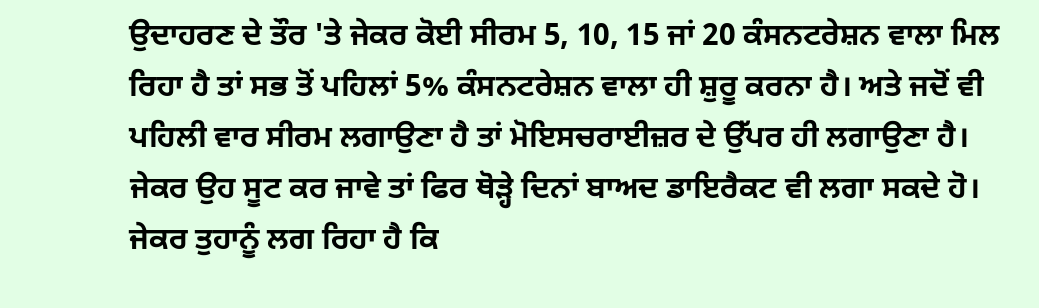ਉਦਾਹਰਣ ਦੇ ਤੌਰ 'ਤੇ ਜੇਕਰ ਕੋਈ ਸੀਰਮ 5, 10, 15 ਜਾਂ 20 ਕੰਸਨਟਰੇਸ਼ਨ ਵਾਲਾ ਮਿਲ ਰਿਹਾ ਹੈ ਤਾਂ ਸਭ ਤੋਂ ਪਹਿਲਾਂ 5% ਕੰਸਨਟਰੇਸ਼ਨ ਵਾਲਾ ਹੀ ਸ਼ੁਰੂ ਕਰਨਾ ਹੈ। ਅਤੇ ਜਦੋਂ ਵੀ ਪਹਿਲੀ ਵਾਰ ਸੀਰਮ ਲਗਾਉਣਾ ਹੈ ਤਾਂ ਮੋਇਸਚਰਾਈਜ਼ਰ ਦੇ ਉੱਪਰ ਹੀ ਲਗਾਉਣਾ ਹੈ। ਜੇਕਰ ਉਹ ਸੂਟ ਕਰ ਜਾਵੇ ਤਾਂ ਫਿਰ ਥੋੜ੍ਹੇ ਦਿਨਾਂ ਬਾਅਦ ਡਾਇਰੈਕਟ ਵੀ ਲਗਾ ਸਕਦੇ ਹੋ।
ਜੇਕਰ ਤੁਹਾਨੂੰ ਲਗ ਰਿਹਾ ਹੈ ਕਿ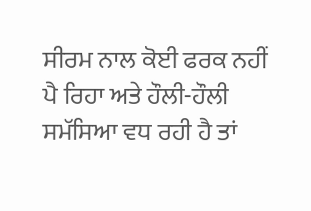ਸੀਰਮ ਨਾਲ ਕੋਈ ਫਰਕ ਨਹੀਂ ਪੈ ਰਿਹਾ ਅਤੇ ਹੌਲੀ-ਹੌਲੀ ਸਮੱਸਿਆ ਵਧ ਰਹੀ ਹੈ ਤਾਂ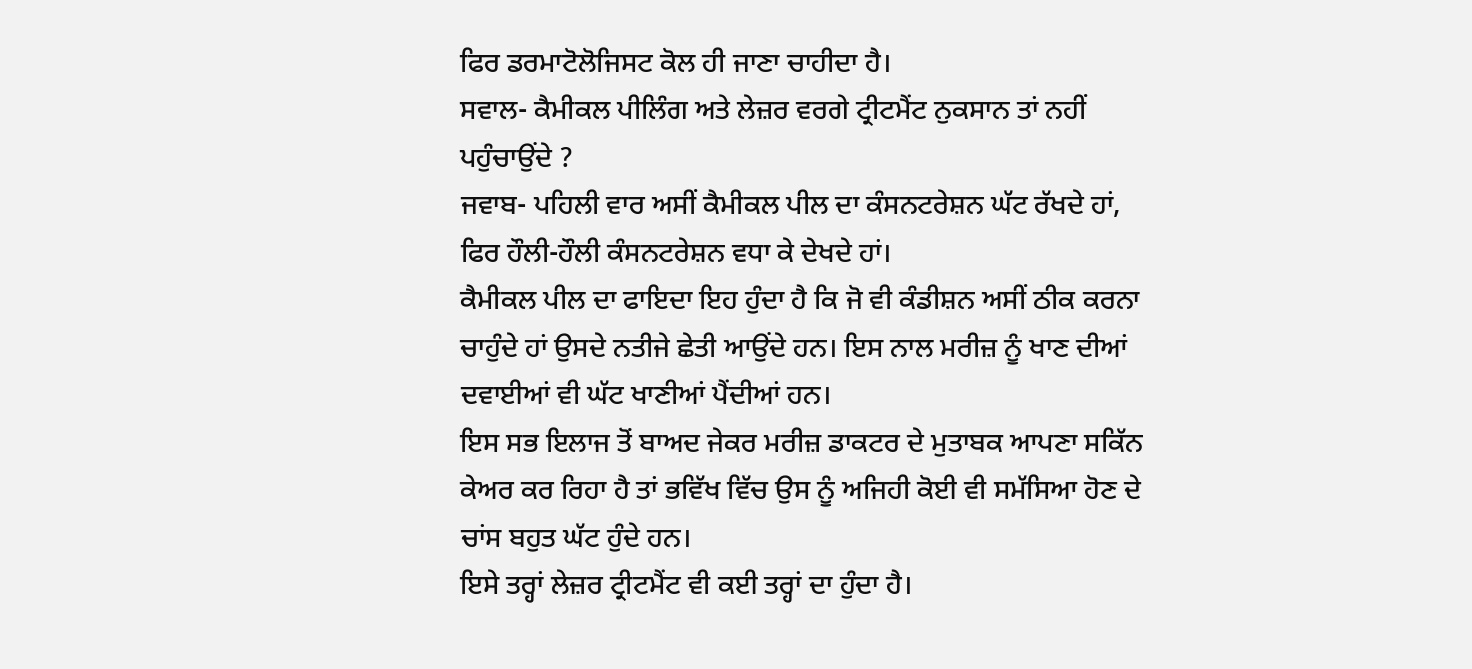ਫਿਰ ਡਰਮਾਟੋਲੋਜਿਸਟ ਕੋਲ ਹੀ ਜਾਣਾ ਚਾਹੀਦਾ ਹੈ।
ਸਵਾਲ- ਕੈਮੀਕਲ ਪੀਲਿੰਗ ਅਤੇ ਲੇਜ਼ਰ ਵਰਗੇ ਟ੍ਰੀਟਮੈਂਟ ਨੁਕਸਾਨ ਤਾਂ ਨਹੀਂ ਪਹੁੰਚਾਉਂਦੇ ?
ਜਵਾਬ- ਪਹਿਲੀ ਵਾਰ ਅਸੀਂ ਕੈਮੀਕਲ ਪੀਲ ਦਾ ਕੰਸਨਟਰੇਸ਼ਨ ਘੱਟ ਰੱਖਦੇ ਹਾਂ, ਫਿਰ ਹੌਲੀ-ਹੌਲੀ ਕੰਸਨਟਰੇਸ਼ਨ ਵਧਾ ਕੇ ਦੇਖਦੇ ਹਾਂ।
ਕੈਮੀਕਲ ਪੀਲ ਦਾ ਫਾਇਦਾ ਇਹ ਹੁੰਦਾ ਹੈ ਕਿ ਜੋ ਵੀ ਕੰਡੀਸ਼ਨ ਅਸੀਂ ਠੀਕ ਕਰਨਾ ਚਾਹੁੰਦੇ ਹਾਂ ਉਸਦੇ ਨਤੀਜੇ ਛੇਤੀ ਆਉਂਦੇ ਹਨ। ਇਸ ਨਾਲ ਮਰੀਜ਼ ਨੂੰ ਖਾਣ ਦੀਆਂ ਦਵਾਈਆਂ ਵੀ ਘੱਟ ਖਾਣੀਆਂ ਪੈਂਦੀਆਂ ਹਨ।
ਇਸ ਸਭ ਇਲਾਜ ਤੋਂ ਬਾਅਦ ਜੇਕਰ ਮਰੀਜ਼ ਡਾਕਟਰ ਦੇ ਮੁਤਾਬਕ ਆਪਣਾ ਸਕਿੱਨ ਕੇਅਰ ਕਰ ਰਿਹਾ ਹੈ ਤਾਂ ਭਵਿੱਖ ਵਿੱਚ ਉਸ ਨੂੰ ਅਜਿਹੀ ਕੋਈ ਵੀ ਸਮੱਸਿਆ ਹੋਣ ਦੇ ਚਾਂਸ ਬਹੁਤ ਘੱਟ ਹੁੰਦੇ ਹਨ।
ਇਸੇ ਤਰ੍ਹਾਂ ਲੇਜ਼ਰ ਟ੍ਰੀਟਮੈਂਟ ਵੀ ਕਈ ਤਰ੍ਹਾਂ ਦਾ ਹੁੰਦਾ ਹੈ।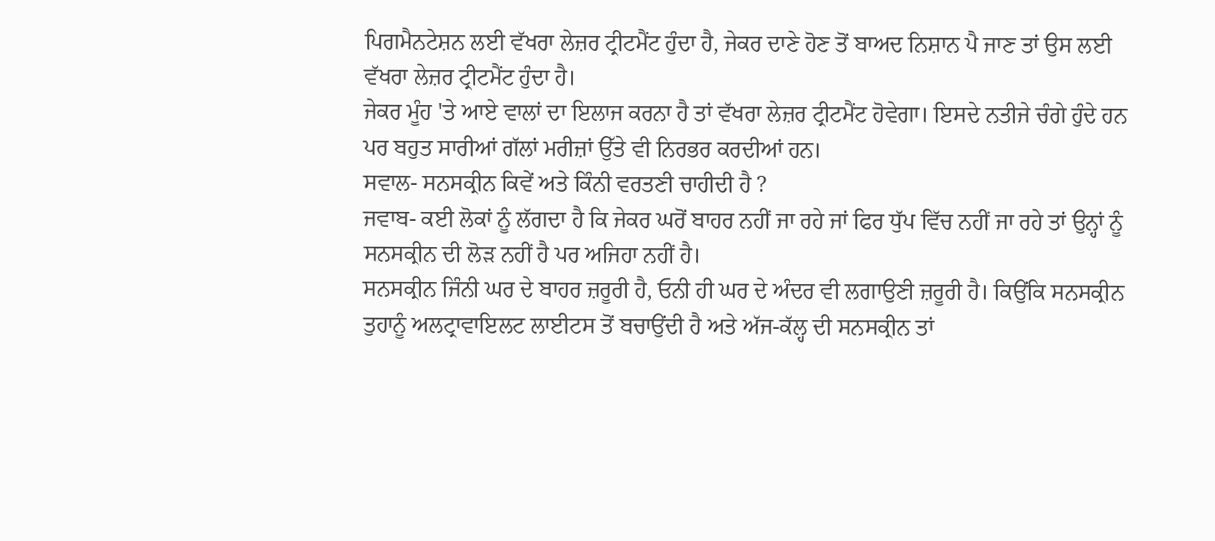ਪਿਗਮੈਨਟੇਸ਼ਨ ਲਈ ਵੱਖਰਾ ਲੇਜ਼ਰ ਟ੍ਰੀਟਮੈਂਟ ਹੁੰਦਾ ਹੈ, ਜੇਕਰ ਦਾਣੇ ਹੋਣ ਤੋਂ ਬਾਅਦ ਨਿਸ਼ਾਨ ਪੈ ਜਾਣ ਤਾਂ ਉਸ ਲਈ ਵੱਖਰਾ ਲੇਜ਼ਰ ਟ੍ਰੀਟਮੈਂਟ ਹੁੰਦਾ ਹੈ।
ਜੇਕਰ ਮੂੰਹ 'ਤੇ ਆਏ ਵਾਲਾਂ ਦਾ ਇਲਾਜ ਕਰਨਾ ਹੈ ਤਾਂ ਵੱਖਰਾ ਲੇਜ਼ਰ ਟ੍ਰੀਟਮੈਂਟ ਹੋਵੇਗਾ। ਇਸਦੇ ਨਤੀਜੇ ਚੰਗੇ ਹੁੰਦੇ ਹਨ ਪਰ ਬਹੁਤ ਸਾਰੀਆਂ ਗੱਲਾਂ ਮਰੀਜ਼ਾਂ ਉੱਤੇ ਵੀ ਨਿਰਭਰ ਕਰਦੀਆਂ ਹਨ।
ਸਵਾਲ- ਸਨਸਕ੍ਰੀਨ ਕਿਵੇਂ ਅਤੇ ਕਿੰਨੀ ਵਰਤਣੀ ਚਾਹੀਦੀ ਹੈ ?
ਜਵਾਬ- ਕਈ ਲੋਕਾਂ ਨੂੰ ਲੱਗਦਾ ਹੈ ਕਿ ਜੇਕਰ ਘਰੋਂ ਬਾਹਰ ਨਹੀਂ ਜਾ ਰਹੇ ਜਾਂ ਫਿਰ ਧੁੱਪ ਵਿੱਚ ਨਹੀਂ ਜਾ ਰਹੇ ਤਾਂ ਉਨ੍ਹਾਂ ਨੂੰ ਸਨਸਕ੍ਰੀਨ ਦੀ ਲੋੜ ਨਹੀਂ ਹੈ ਪਰ ਅਜਿਹਾ ਨਹੀਂ ਹੈ।
ਸਨਸਕ੍ਰੀਨ ਜਿੰਨੀ ਘਰ ਦੇ ਬਾਹਰ ਜ਼ਰੂਰੀ ਹੈ, ਓਨੀ ਹੀ ਘਰ ਦੇ ਅੰਦਰ ਵੀ ਲਗਾਉਣੀ ਜ਼ਰੂਰੀ ਹੈ। ਕਿਉਂਕਿ ਸਨਸਕ੍ਰੀਨ ਤੁਹਾਨੂੰ ਅਲਟ੍ਰਾਵਾਇਲਟ ਲਾਈਟਸ ਤੋਂ ਬਚਾਉਂਦੀ ਹੈ ਅਤੇ ਅੱਜ-ਕੱਲ੍ਹ ਦੀ ਸਨਸਕ੍ਰੀਨ ਤਾਂ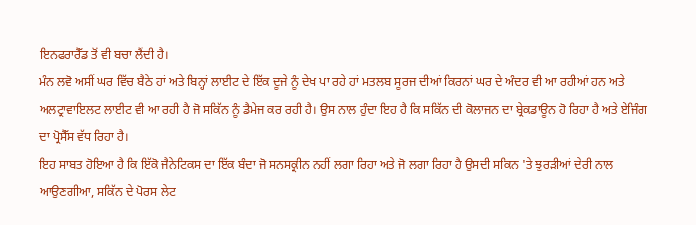ਇਨਫਰਾਰੈੱਡ ਤੋਂ ਵੀ ਬਚਾ ਲੈਂਦੀ ਹੈ।
ਮੰਨ ਲਵੋ ਅਸੀਂ ਘਰ ਵਿੱਚ ਬੈਠੇ ਹਾਂ ਅਤੇ ਬਿਨ੍ਹਾਂ ਲਾਈਟ ਦੇ ਇੱਕ ਦੂਜੇ ਨੂੰ ਦੇਖ ਪਾ ਰਹੇ ਹਾਂ ਮਤਲਬ ਸੂਰਜ ਦੀਆਂ ਕਿਰਨਾਂ ਘਰ ਦੇ ਅੰਦਰ ਵੀ ਆ ਰਹੀਆਂ ਹਨ ਅਤੇ ਅਲਟ੍ਰਾਵਾਇਲਟ ਲਾਈਟ ਵੀ ਆ ਰਹੀ ਹੈ ਜੋ ਸਕਿੱਨ ਨੂੰ ਡੈਮੇਜ ਕਰ ਰਹੀ ਹੈ। ਉਸ ਨਾਲ ਹੁੰਦਾ ਇਹ ਹੈ ਕਿ ਸਕਿੱਨ ਦੀ ਕੋਲਾਜਨ ਦਾ ਬ੍ਰੇਕਡਾਊਨ ਹੋ ਰਿਹਾ ਹੈ ਅਤੇ ਏਜਿੰਗ ਦਾ ਪ੍ਰੋਸੈੱਸ ਵੱਧ ਰਿਹਾ ਹੈ।
ਇਹ ਸਾਬਤ ਹੋਇਆ ਹੈ ਕਿ ਇੱਕੋ ਜੈਨੇਟਿਕਸ ਦਾ ਇੱਕ ਬੰਦਾ ਜੋ ਸਨਸਕ੍ਰੀਨ ਨਹੀਂ ਲਗਾ ਰਿਹਾ ਅਤੇ ਜੋ ਲਗਾ ਰਿਹਾ ਹੈ ਉਸਦੀ ਸਕਿਨ 'ਤੇ ਝੁਰੜੀਆਂ ਦੇਰੀ ਨਾਲ ਆਉਣਗੀਆ, ਸਕਿੱਨ ਦੇ ਪੋਰਸ ਲੇਟ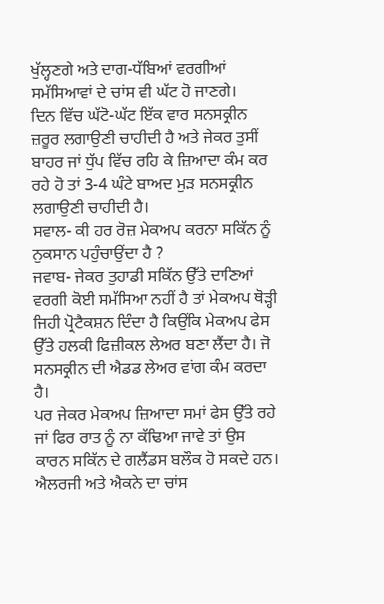ਖੁੱਲ੍ਹਣਗੇ ਅਤੇ ਦਾਗ-ਧੱਬਿਆਂ ਵਰਗੀਆਂ ਸਮੱਸਿਆਵਾਂ ਦੇ ਚਾਂਸ ਵੀ ਘੱਟ ਹੋ ਜਾਣਗੇ।
ਦਿਨ ਵਿੱਚ ਘੱਟੋ-ਘੱਟ ਇੱਕ ਵਾਰ ਸਨਸਕ੍ਰੀਨ ਜ਼ਰੂਰ ਲਗਾਉਣੀ ਚਾਹੀਦੀ ਹੈ ਅਤੇ ਜੇਕਰ ਤੁਸੀਂ ਬਾਹਰ ਜਾਂ ਧੁੱਪ ਵਿੱਚ ਰਹਿ ਕੇ ਜ਼ਿਆਦਾ ਕੰਮ ਕਰ ਰਹੇ ਹੋ ਤਾਂ 3-4 ਘੰਟੇ ਬਾਅਦ ਮੁੜ ਸਨਸਕ੍ਰੀਨ ਲਗਾਉਣੀ ਚਾਹੀਦੀ ਹੈ।
ਸਵਾਲ- ਕੀ ਹਰ ਰੋਜ਼ ਮੇਕਅਪ ਕਰਨਾ ਸਕਿੱਨ ਨੂੰ ਨੁਕਸਾਨ ਪਹੁੰਚਾਉਂਦਾ ਹੈ ?
ਜਵਾਬ- ਜੇਕਰ ਤੁਹਾਡੀ ਸਕਿੱਨ ਉੱਤੇ ਦਾਣਿਆਂ ਵਰਗੀ ਕੋਈ ਸਮੱਸਿਆ ਨਹੀਂ ਹੈ ਤਾਂ ਮੇਕਅਪ ਥੋੜ੍ਹੀ ਜਿਹੀ ਪ੍ਰੋਟੈਕਸ਼ਨ ਦਿੰਦਾ ਹੈ ਕਿਉਂਕਿ ਮੇਕਅਪ ਫੇਸ ਉੱਤੇ ਹਲਕੀ ਫਿਜ਼ੀਕਲ ਲੇਅਰ ਬਣਾ ਲੈਂਦਾ ਹੈ। ਜੋ ਸਨਸਕ੍ਰੀਨ ਦੀ ਐਡਡ ਲੇਅਰ ਵਾਂਗ ਕੰਮ ਕਰਦਾ ਹੈ।
ਪਰ ਜੇਕਰ ਮੇਕਅਪ ਜ਼ਿਆਦਾ ਸਮਾਂ ਫੇਸ ਉੱਤੇ ਰਹੇ ਜਾਂ ਫਿਰ ਰਾਤ ਨੂੰ ਨਾ ਕੱਢਿਆ ਜਾਵੇ ਤਾਂ ਉਸ ਕਾਰਨ ਸਕਿੱਨ ਦੇ ਗਲੈਂਡਸ ਬਲੌਕ ਹੋ ਸਕਦੇ ਹਨ। ਐਲਰਜੀ ਅਤੇ ਐਕਨੇ ਦਾ ਚਾਂਸ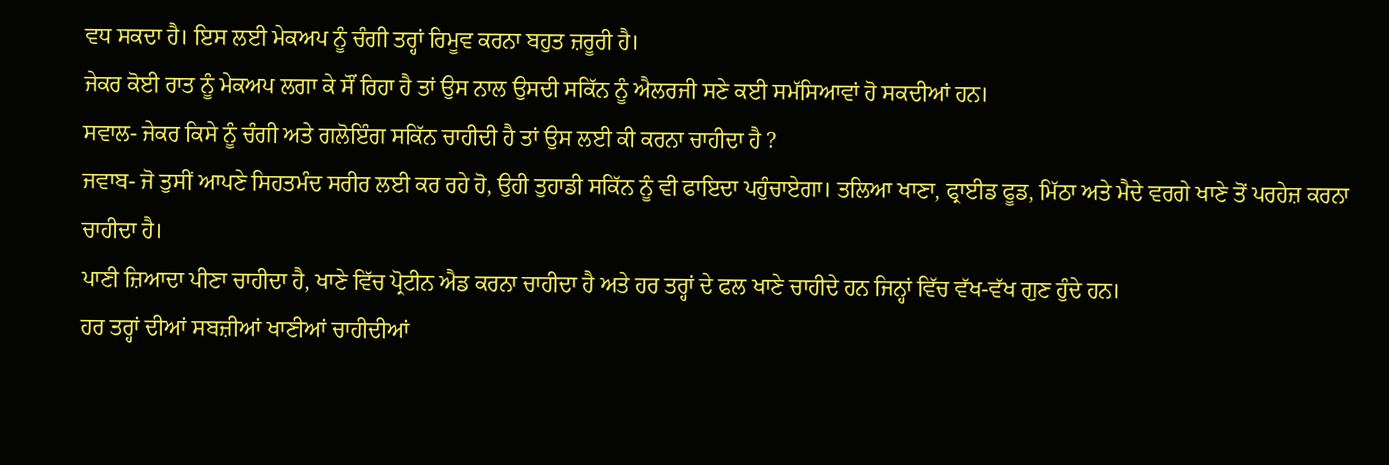ਵਧ ਸਕਦਾ ਹੈ। ਇਸ ਲਈ ਮੇਕਅਪ ਨੂੰ ਚੰਗੀ ਤਰ੍ਹਾਂ ਰਿਮੂਵ ਕਰਨਾ ਬਹੁਤ ਜ਼ਰੂਰੀ ਹੈ।
ਜੇਕਰ ਕੋਈ ਰਾਤ ਨੂੰ ਮੇਕਅਪ ਲਗਾ ਕੇ ਸੌਂ ਰਿਹਾ ਹੈ ਤਾਂ ਉਸ ਨਾਲ ਉਸਦੀ ਸਕਿੱਨ ਨੂੰ ਐਲਰਜੀ ਸਣੇ ਕਈ ਸਮੱਸਿਆਵਾਂ ਹੋ ਸਕਦੀਆਂ ਹਨ।
ਸਵਾਲ- ਜੇਕਰ ਕਿਸੇ ਨੂੰ ਚੰਗੀ ਅਤੇ ਗਲੋਇੰਗ ਸਕਿੱਨ ਚਾਹੀਦੀ ਹੈ ਤਾਂ ਉਸ ਲਈ ਕੀ ਕਰਨਾ ਚਾਹੀਦਾ ਹੈ ?
ਜਵਾਬ- ਜੋ ਤੁਸੀਂ ਆਪਣੇ ਸਿਹਤਮੰਦ ਸਰੀਰ ਲਈ ਕਰ ਰਹੇ ਹੋ, ਉਹੀ ਤੁਹਾਡੀ ਸਕਿੱਨ ਨੂੰ ਵੀ ਫਾਇਦਾ ਪਹੁੰਚਾਏਗਾ। ਤਲਿਆ ਖਾਣਾ, ਫ੍ਰਾਈਡ ਫੂਡ, ਮਿੱਠਾ ਅਤੇ ਮੈਦੇ ਵਰਗੇ ਖਾਣੇ ਤੋਂ ਪਰਹੇਜ਼ ਕਰਨਾ ਚਾਹੀਦਾ ਹੈ।
ਪਾਣੀ ਜ਼ਿਆਦਾ ਪੀਣਾ ਚਾਹੀਦਾ ਹੈ, ਖਾਣੇ ਵਿੱਚ ਪ੍ਰੋਟੀਨ ਐਡ ਕਰਨਾ ਚਾਹੀਦਾ ਹੈ ਅਤੇ ਹਰ ਤਰ੍ਹਾਂ ਦੇ ਫਲ ਖਾਣੇ ਚਾਹੀਦੇ ਹਨ ਜਿਨ੍ਹਾਂ ਵਿੱਚ ਵੱਖ-ਵੱਖ ਗੁਣ ਹੁੰਦੇ ਹਨ।
ਹਰ ਤਰ੍ਹਾਂ ਦੀਆਂ ਸਬਜ਼ੀਆਂ ਖਾਣੀਆਂ ਚਾਹੀਦੀਆਂ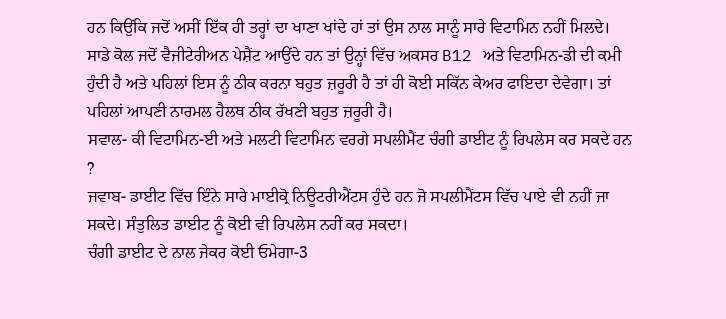ਹਨ ਕਿਉਂਕਿ ਜਦੋਂ ਅਸੀਂ ਇੱਕ ਹੀ ਤਰ੍ਹਾਂ ਦਾ ਖਾਣਾ ਖਾਂਦੇ ਹਾਂ ਤਾਂ ਉਸ ਨਾਲ ਸਾਨੂੰ ਸਾਰੇ ਵਿਟਾਮਿਨ ਨਹੀਂ ਮਿਲਦੇ।
ਸਾਡੇ ਕੋਲ ਜਦੋਂ ਵੈਜੀਟੇਰੀਅਨ ਪੇਸ਼ੈਂਟ ਆਉਂਦੇ ਹਨ ਤਾਂ ਉਨ੍ਹਾਂ ਵਿੱਚ ਅਕਸਰ B12 ਅਤੇ ਵਿਟਾਮਿਨ-ਡੀ ਦੀ ਕਮੀ ਹੁੰਦੀ ਹੈ ਅਤੇ ਪਹਿਲਾਂ ਇਸ ਨੂੰ ਠੀਕ ਕਰਨਾ ਬਹੁਤ ਜ਼ਰੂਰੀ ਹੈ ਤਾਂ ਹੀ ਕੋਈ ਸਕਿੱਨ ਕੇਅਰ ਫਾਇਦਾ ਦੇਵੇਗਾ। ਤਾਂ ਪਹਿਲਾਂ ਆਪਣੀ ਨਾਰਮਲ ਹੈਲਥ ਠੀਕ ਰੱਖਣੀ ਬਹੁਤ ਜ਼ਰੂਰੀ ਹੈ।
ਸਵਾਲ- ਕੀ ਵਿਟਾਮਿਨ-ਈ ਅਤੇ ਮਲਟੀ ਵਿਟਾਮਿਨ ਵਰਗੇ ਸਪਲੀਮੈਂਟ ਚੰਗੀ ਡਾਈਟ ਨੂੰ ਰਿਪਲੇਸ ਕਰ ਸਕਦੇ ਹਨ ?
ਜਵਾਬ- ਡਾਈਟ ਵਿੱਚ ਇੰਨੇ ਸਾਰੇ ਮਾਈਕ੍ਰੋ ਨਿਊਟਰੀਐਂਟਸ ਹੁੰਦੇ ਹਨ ਜੋ ਸਪਲੀਮੈਂਟਸ ਵਿੱਚ ਪਾਏ ਵੀ ਨਹੀਂ ਜਾ ਸਕਦੇ। ਸੰਤੁਲਿਤ ਡਾਈਟ ਨੂੰ ਕੋਈ ਵੀ ਰਿਪਲੇਸ ਨਹੀਂ ਕਰ ਸਕਦਾ।
ਚੰਗੀ ਡਾਈਟ ਦੇ ਨਾਲ ਜੇਕਰ ਕੋਈ ਓਮੇਗਾ-3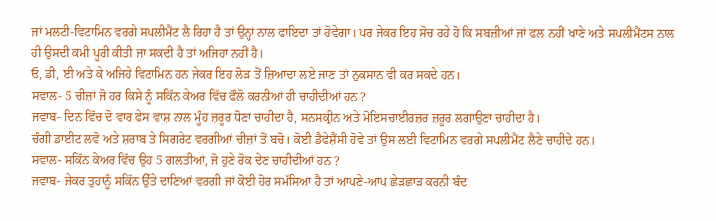ਜਾਂ ਮਲਟੀ-ਵਿਟਾਮਿਨ ਵਰਗੇ ਸਪਲੀਮੈਂਟ ਲੈ ਰਿਹਾ ਹੈ ਤਾਂ ਉਨ੍ਹਾਂ ਨਾਲ ਫਾਇਦਾ ਤਾਂ ਹੋਵੇਗਾ। ਪਰ ਜੇਕਰ ਇਹ ਸੋਚ ਰਹੇ ਹੋ ਕਿ ਸਬਜ਼ੀਆਂ ਜਾਂ ਫਲ ਨਹੀਂ ਖਾਣੇ ਅਤੇ ਸਪਲੀਮੈਂਟਸ ਨਾਲ ਹੀ ਉਸਦੀ ਕਮੀ ਪੂਰੀ ਕੀਤੀ ਜਾ ਸਕਦੀ ਹੈ ਤਾਂ ਅਜਿਹਾ ਨਹੀਂ ਹੈ।
ਓ, ਡੀ, ਈ ਅਤੇ ਕੇ ਅਜਿਹੇ ਵਿਟਾਮਿਨ ਹਨ ਜੇਕਰ ਇਹ ਲੋੜ ਤੋਂ ਜ਼ਿਆਦਾ ਲਏ ਜਾਣ ਤਾਂ ਨੁਕਸਾਨ ਵੀ ਕਰ ਸਕਦੇ ਹਨ।
ਸਵਾਲ- 5 ਚੀਜ਼ਾਂ ਜੋ ਹਰ ਕਿਸੇ ਨੂੰ ਸਕਿੱਨ ਕੇਅਰ ਵਿੱਚ ਫੌਲੋ ਕਰਨੀਆਂ ਹੀ ਚਾਹੀਦੀਆਂ ਹਨ ?
ਜਵਾਬ- ਦਿਨ ਵਿੱਚ ਦੋ ਵਾਰ ਫੇਸ ਵਾਸ਼ ਨਾਲ ਮੂੰਹ ਜ਼ਰੂਰ ਧੋਣਾ ਚਾਹੀਦਾ ਹੈ, ਸਨਸਕ੍ਰੀਨ ਅਤੇ ਮੋਇਸਚਾਈਰਜ਼ਰ ਜ਼ਰੂਰ ਲਗਾਉਣਾ ਚਾਹੀਦਾ ਹੈ।
ਚੰਗੀ ਡਾਈਟ ਲਵੋ ਅਤੇ ਸ਼ਰਾਬ ਤੇ ਸਿਗਰੇਟ ਵਰਗੀਆਂ ਚੀਜ਼ਾਂ ਤੋਂ ਬਚੋ। ਕੋਈ ਡੈਫੇਸ਼ੈਂਸੀ ਹੋਵੇ ਤਾਂ ਉਸ ਲਈ ਵਿਟਾਮਿਨ ਵਰਗੇ ਸਪਲੀਮੈਂਟ ਲੈਣੇ ਚਾਹੀਦੇ ਹਨ।
ਸਵਾਲ- ਸਕਿੱਨ ਕੇਅਰ ਵਿੱਚ ਉਹ 5 ਗਲਤੀਆਂ, ਜੋ ਹੁਣੇ ਰੋਕ ਦੇਣ ਚਾਹੀਦੀਆਂ ਹਨ ?
ਜਵਾਬ- ਜੇਕਰ ਤੁਹਾਨੂੰ ਸਕਿੱਨ ਉੱਤੇ ਦਾਣਿਆਂ ਵਰਗੀ ਜਾਂ ਕੋਈ ਹੋਰ ਸਮੱਸਿਆ ਹੈ ਤਾਂ ਆਪਣੇ-ਆਪ ਛੇੜਛਾੜ ਕਰਨੀ ਬੰਦ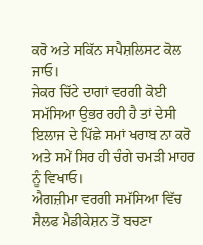ਕਰੋ ਅਤੇ ਸਕਿੱਨ ਸਪੈਸ਼ਲਿਸਟ ਕੋਲ ਜਾਓ।
ਜੇਕਰ ਚਿੱਟੇ ਦਾਗਾਂ ਵਰਗੀ ਕੋਈ ਸਮੱਸਿਆ ਉਭਰ ਰਹੀ ਹੈ ਤਾਂ ਦੇਸੀ ਇਲਾਜ ਦੇ ਪਿੱਛੇ ਸਮਾਂ ਖਰਾਬ ਨਾ ਕਰੋ ਅਤੇ ਸਮੇਂ ਸਿਰ ਹੀ ਚੰਗੇ ਚਮੜੀ ਮਾਹਰ ਨੂੰ ਵਿਖਾਓ।
ਐਗਜ਼ੀਮਾ ਵਰਗੀ ਸਮੱਸਿਆ ਵਿੱਚ ਸੈਲਫ ਮੈਡੀਕੇਸ਼ਨ ਤੋਂ ਬਚਣਾ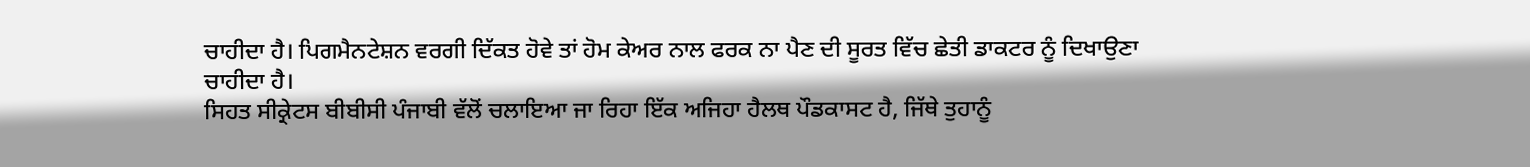ਚਾਹੀਦਾ ਹੈ। ਪਿਗਮੈਨਟੇਸ਼ਨ ਵਰਗੀ ਦਿੱਕਤ ਹੋਵੇ ਤਾਂ ਹੋਮ ਕੇਅਰ ਨਾਲ ਫਰਕ ਨਾ ਪੈਣ ਦੀ ਸੂਰਤ ਵਿੱਚ ਛੇਤੀ ਡਾਕਟਰ ਨੂੰ ਦਿਖਾਉਣਾ ਚਾਹੀਦਾ ਹੈ।
ਸਿਹਤ ਸੀਕ੍ਰੇਟਸ ਬੀਬੀਸੀ ਪੰਜਾਬੀ ਵੱਲੋਂ ਚਲਾਇਆ ਜਾ ਰਿਹਾ ਇੱਕ ਅਜਿਹਾ ਹੈਲਥ ਪੌਡਕਾਸਟ ਹੈ, ਜਿੱਥੇ ਤੁਹਾਨੂੰ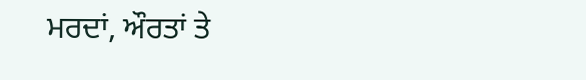ਮਰਦਾਂ, ਔਰਤਾਂ ਤੇ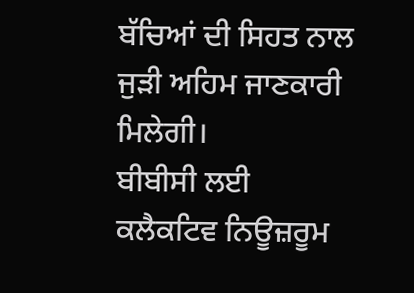ਬੱਚਿਆਂ ਦੀ ਸਿਹਤ ਨਾਲ ਜੁੜੀ ਅਹਿਮ ਜਾਣਕਾਰੀ ਮਿਲੇਗੀ।
ਬੀਬੀਸੀ ਲਈ ਕਲੈਕਟਿਵ ਨਿਊਜ਼ਰੂਮ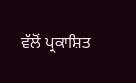ਵੱਲੋਂ ਪ੍ਰਕਾਸ਼ਿਤ